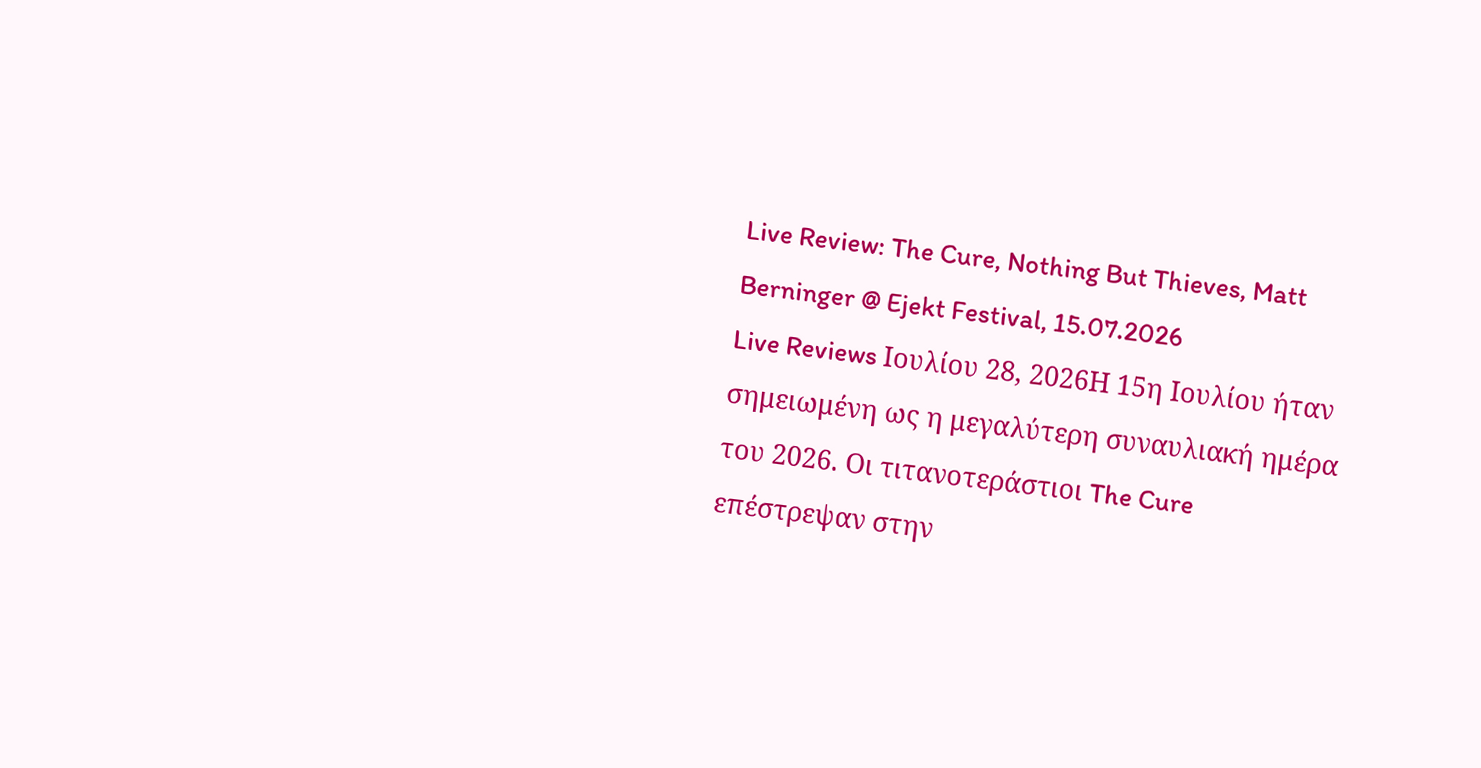Live Review: The Cure, Nothing But Thieves, Matt Berninger @ Ejekt Festival, 15.07.2026
Live Reviews Ιουλίου 28, 2026Η 15η Ιουλίου ήταν σημειωμένη ως η μεγαλύτερη συναυλιακή ημέρα του 2026. Οι τιτανοτεράστιοι The Cure επέστρεψαν στην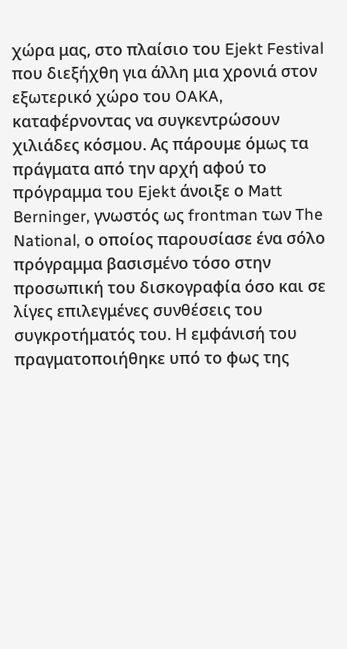χώρα μας, στο πλαίσιο του Ejekt Festival που διεξήχθη για άλλη μια χρονιά στον εξωτερικό χώρο του OAKA, καταφέρνοντας να συγκεντρώσουν χιλιάδες κόσμου. Ας πάρουμε όμως τα πράγματα από την αρχή αφού το πρόγραμμα του Ejekt άνοιξε ο Matt Berninger, γνωστός ως frontman των The National, ο οποίος παρουσίασε ένα σόλο πρόγραμμα βασισμένο τόσο στην προσωπική του δισκογραφία όσο και σε λίγες επιλεγμένες συνθέσεις του συγκροτήματός του. Η εμφάνισή του πραγματοποιήθηκε υπό το φως της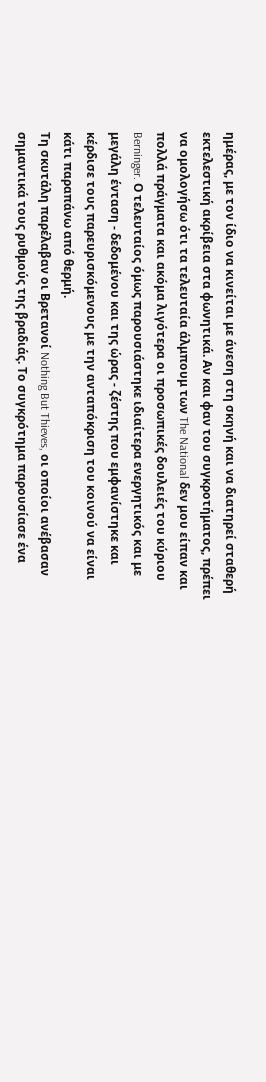ημέρας, με τον ίδιο να κινείται με άνεση στη σκηνή και να διατηρεί σταθερή εκτελεστική ακρίβεια στα φωνητικά. Αν και φαν του συγκροτήματος, πρέπει να ομολογήσω ότι τα τελευταία άλμπουμ των The National δεν μου είπαν και πολλά πράγματα και ακόμα λιγότερα οι προσωπικές δουλειές του κύριου Berninger. Ο τελευταίος όμως παρουσιάστηκε ιδιαίτερα ενεργητικός και με μεγάλη ένταση - δεδομένου και της ώρας - ζέστης που εμφανίστηκε και κέρδισε τους παρευρισκόμενους με την ανταπόκριση του κοινού να είναι κάτι παραπάνω από θερμή.
Τη σκυτάλη παρέλαβαν οι Βρετανοί Nothing But Thieves, οι οποίοι ανέβασαν σημαντικά τους ρυθμούς της βραδιάς. Το συγκρότημα παρουσίασε ένα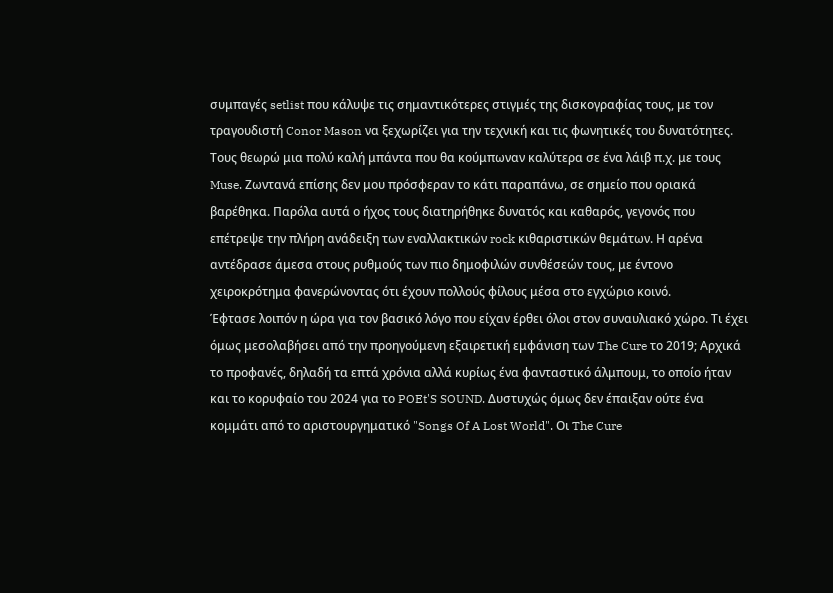συμπαγές setlist που κάλυψε τις σημαντικότερες στιγμές της δισκογραφίας τους, με τον τραγουδιστή Conor Mason να ξεχωρίζει για την τεχνική και τις φωνητικές του δυνατότητες. Τους θεωρώ μια πολύ καλή μπάντα που θα κούμπωναν καλύτερα σε ένα λάιβ π.χ. με τους Muse. Ζωντανά επίσης δεν μου πρόσφεραν το κάτι παραπάνω, σε σημείο που οριακά βαρέθηκα. Παρόλα αυτά ο ήχος τους διατηρήθηκε δυνατός και καθαρός, γεγονός που επέτρεψε την πλήρη ανάδειξη των εναλλακτικών rock κιθαριστικών θεμάτων. Η αρένα αντέδρασε άμεσα στους ρυθμούς των πιο δημοφιλών συνθέσεών τους, με έντονο χειροκρότημα φανερώνοντας ότι έχουν πολλούς φίλους μέσα στο εγχώριο κοινό.
Έφτασε λοιπόν η ώρα για τον βασικό λόγο που είχαν έρθει όλοι στον συναυλιακό χώρο. Τι έχει όμως μεσολαβήσει από την προηγούμενη εξαιρετική εμφάνιση των The Cure το 2019; Αρχικά το προφανές, δηλαδή τα επτά χρόνια αλλά κυρίως ένα φανταστικό άλμπουμ, το οποίο ήταν και το κορυφαίο του 2024 για το POEt'S SOUND. Δυστυχώς όμως δεν έπαιξαν ούτε ένα κομμάτι από το αριστουργηματικό "Songs Of A Lost World". Οι The Cure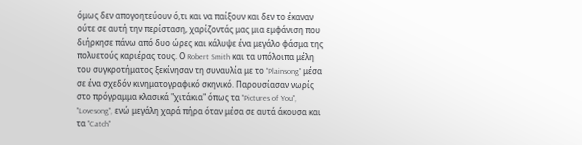όμως δεν απογοητεύουν ό,τι και να παίξουν και δεν το έκαναν ούτε σε αυτή την περίσταση, χαρίζοντάς μας μια εμφάνιση που διήρκησε πάνω από δυο ώρες και κάλυψε ένα μεγάλο φάσμα της πολυετούς καριέρας τους. Ο Robert Smith και τα υπόλοιπα μέλη του συγκροτήματος ξεκίνησαν τη συναυλία με το "Plainsong" μέσα σε ένα σχεδόν κινηματογραφικό σκηνικό. Παρουσίασαν νωρίς στο πρόγραμμα κλασικά "χιτάκια" όπως τα "Pictures of You", "Lovesong", ενώ μεγάλη χαρά πήρα όταν μέσα σε αυτά άκουσα και τα "Catch"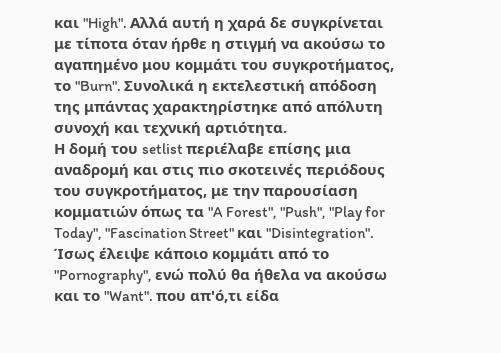και "High". Αλλά αυτή η χαρά δε συγκρίνεται με τίποτα όταν ήρθε η στιγμή να ακούσω το αγαπημένο μου κομμάτι του συγκροτήματος, το "Burn". Συνολικά η εκτελεστική απόδοση της μπάντας χαρακτηρίστηκε από απόλυτη συνοχή και τεχνική αρτιότητα.
Η δομή του setlist περιέλαβε επίσης μια αναδρομή και στις πιο σκοτεινές περιόδους του συγκροτήματος, με την παρουσίαση κομματιών όπως τα "A Forest", "Push", "Play for Today", "Fascination Street" και "Disintegration". Ίσως έλειψε κάποιο κομμάτι από το "Pornography", ενώ πολύ θα ήθελα να ακούσω και το "Want". που απ'ό,τι είδα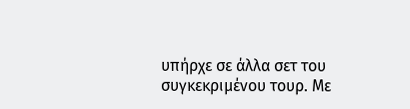υπήρχε σε άλλα σετ του συγκεκριμένου τουρ. Με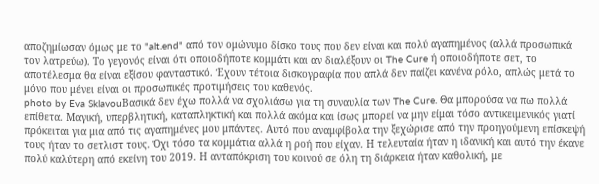αποζημίωσαν όμως με το "alt.end" από τον ομώνυμο δίσκο τους που δεν είναι και πολύ αγαπημένος (αλλά προσωπικά τον λατρεύω). Το γεγονός είναι ότι οποιοδήποτε κομμάτι και αν διαλέξουν οι The Cure ή οποιοδήποτε σετ, το αποτέλεσμα θα είναι εξίσου φανταστικό. Έχουν τέτοια δισκογραφία που απλά δεν παίζει κανένα ρόλο, απλώς μετά το μόνο που μένει είναι οι προσωπικές προτιμήσεις του καθενός.
photo by Eva SklavouΒασικά δεν έχω πολλά να σχολιάσω για τη συναυλία των The Cure. Θα μπορούσα να πω πολλά επίθετα. Μαγική, υπερβλητική, καταπληκτική και πολλά ακόμα και ίσως μπορεί να μην είμαι τόσο αντικειμενικός γιατί πρόκειται για μια από τις αγαπημένες μου μπάντες. Αυτό που αναμφίβολα την ξεχώρισε από την προηγούμενη επίσκεψή τους ήταν το σετλιστ τους. Όχι τόσο τα κομμάτια αλλά η ροή που είχαν. Η τελευταία ήταν η ιδανική και αυτό την έκανε πολύ καλύτερη από εκείνη του 2019. Η ανταπόκριση του κοινού σε όλη τη διάρκεια ήταν καθολική, με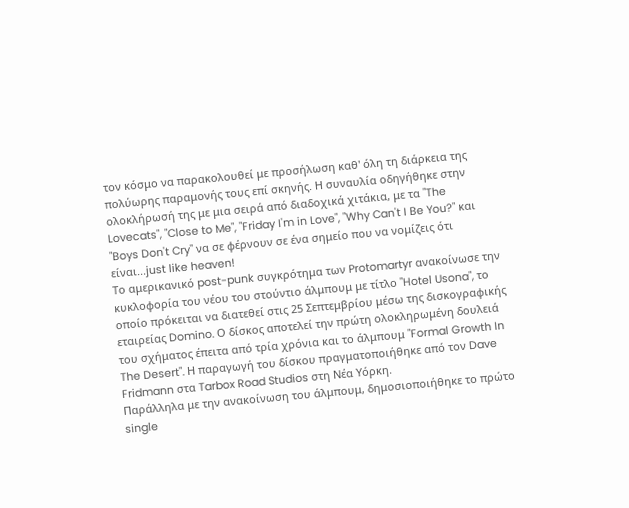τον κόσμο να παρακολουθεί με προσήλωση καθ' όλη τη διάρκεια της πολύωρης παραμονής τους επί σκηνής. Η συναυλία οδηγήθηκε στην ολοκλήρωσή της με μια σειρά από διαδοχικά χιτάκια, με τα "The Lovecats", "Close to Me", "Friday I'm in Love", "Why Can't I Be You?" και "Boys Don't Cry" να σε φέρνουν σε ένα σημείο που να νομίζεις ότι είναι...just like heaven!
Το αμερικανικό post-punk συγκρότημα των Protomartyr ανακοίνωσε την κυκλοφορία του νέου του στούντιο άλμπουμ με τίτλο "Hotel Usona", το οποίο πρόκειται να διατεθεί στις 25 Σεπτεμβρίου μέσω της δισκογραφικής εταιρείας Domino. Ο δίσκος αποτελεί την πρώτη ολοκληρωμένη δουλειά του σχήματος έπειτα από τρία χρόνια και το άλμπουμ "Formal Growth In The Desert". Η παραγωγή του δίσκου πραγματοποιήθηκε από τον Dave Fridmann στα Tarbox Road Studios στη Νέα Υόρκη.
Παράλληλα με την ανακοίνωση του άλμπουμ, δημοσιοποιήθηκε το πρώτο single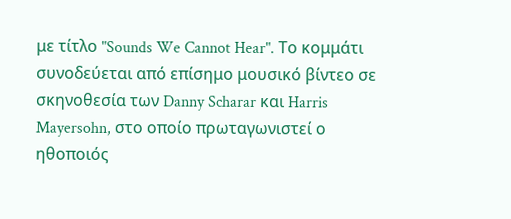με τίτλο "Sounds We Cannot Hear". Το κομμάτι συνοδεύεται από επίσημο μουσικό βίντεο σε σκηνοθεσία των Danny Scharar και Harris Mayersohn, στο οποίο πρωταγωνιστεί ο ηθοποιός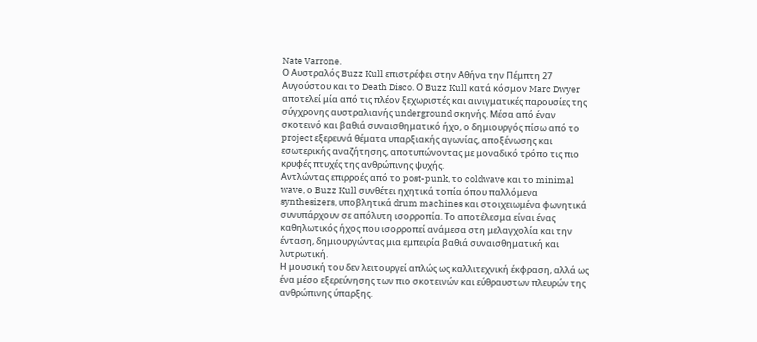Nate Varrone.
Ο Αυστραλός Buzz Kull επιστρέφει στην Αθήνα την Πέμπτη 27 Αυγούστου και το Death Disco. Ο Buzz Kull κατά κόσμον Marc Dwyer αποτελεί μία από τις πλέον ξεχωριστές και αινιγματικές παρουσίες της σύγχρονης αυστραλιανής underground σκηνής. Μέσα από έναν σκοτεινό και βαθιά συναισθηματικό ήχο, ο δημιουργός πίσω από το project εξερευνά θέματα υπαρξιακής αγωνίας, αποξένωσης και εσωτερικής αναζήτησης, αποτυπώνοντας με μοναδικό τρόπο τις πιο κρυφές πτυχές της ανθρώπινης ψυχής.
Αντλώντας επιρροές από το post-punk, το coldwave και το minimal wave, ο Buzz Kull συνθέτει ηχητικά τοπία όπου παλλόμενα synthesizers, υποβλητικά drum machines και στοιχειωμένα φωνητικά συνυπάρχουν σε απόλυτη ισορροπία. Το αποτέλεσμα είναι ένας καθηλωτικός ήχος που ισορροπεί ανάμεσα στη μελαγχολία και την ένταση, δημιουργώντας μια εμπειρία βαθιά συναισθηματική και λυτρωτική.
Η μουσική του δεν λειτουργεί απλώς ως καλλιτεχνική έκφραση, αλλά ως ένα μέσο εξερεύνησης των πιο σκοτεινών και εύθραυστων πλευρών της ανθρώπινης ύπαρξης.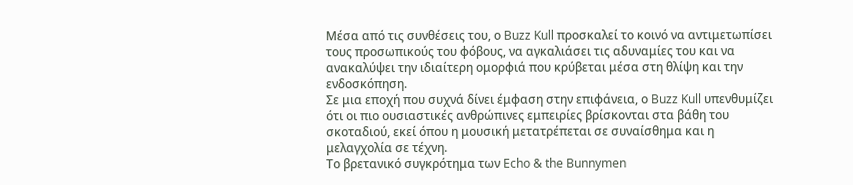Μέσα από τις συνθέσεις του, ο Buzz Kull προσκαλεί το κοινό να αντιμετωπίσει τους προσωπικούς του φόβους, να αγκαλιάσει τις αδυναμίες του και να ανακαλύψει την ιδιαίτερη ομορφιά που κρύβεται μέσα στη θλίψη και την ενδοσκόπηση.
Σε μια εποχή που συχνά δίνει έμφαση στην επιφάνεια, ο Buzz Kull υπενθυμίζει ότι οι πιο ουσιαστικές ανθρώπινες εμπειρίες βρίσκονται στα βάθη του σκοταδιού, εκεί όπου η μουσική μετατρέπεται σε συναίσθημα και η μελαγχολία σε τέχνη.
Το βρετανικό συγκρότημα των Echo & the Bunnymen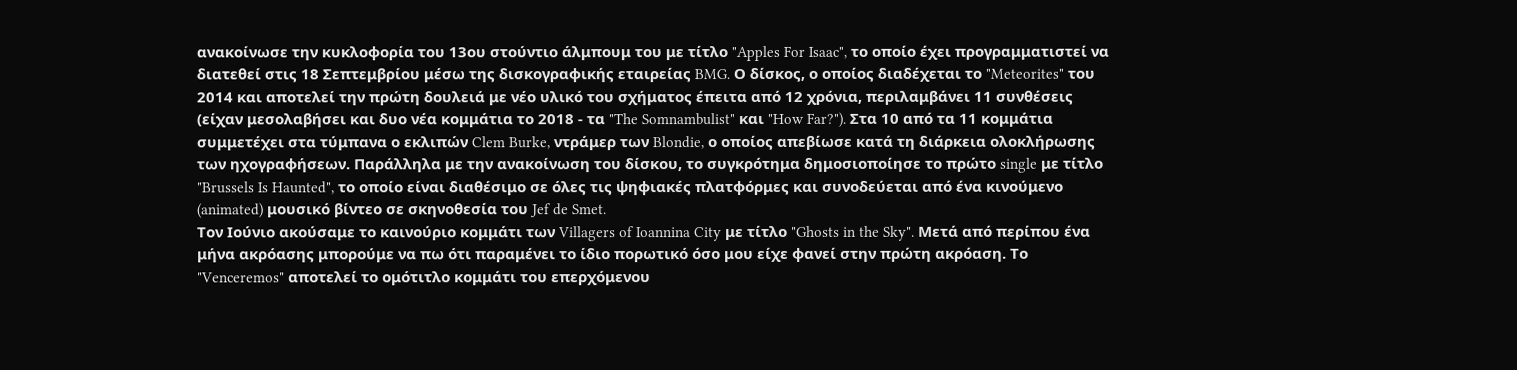ανακοίνωσε την κυκλοφορία του 13ου στούντιο άλμπουμ του με τίτλο "Apples For Isaac", το οποίο έχει προγραμματιστεί να διατεθεί στις 18 Σεπτεμβρίου μέσω της δισκογραφικής εταιρείας BMG. Ο δίσκος, ο οποίος διαδέχεται το "Meteorites" του 2014 και αποτελεί την πρώτη δουλειά με νέο υλικό του σχήματος έπειτα από 12 χρόνια, περιλαμβάνει 11 συνθέσεις (είχαν μεσολαβήσει και δυο νέα κομμάτια το 2018 - τα "The Somnambulist" και "How Far?"). Στα 10 από τα 11 κομμάτια συμμετέχει στα τύμπανα ο εκλιπών Clem Burke, ντράμερ των Blondie, ο οποίος απεβίωσε κατά τη διάρκεια ολοκλήρωσης των ηχογραφήσεων. Παράλληλα με την ανακοίνωση του δίσκου, το συγκρότημα δημοσιοποίησε το πρώτο single με τίτλο "Brussels Is Haunted", το οποίο είναι διαθέσιμο σε όλες τις ψηφιακές πλατφόρμες και συνοδεύεται από ένα κινούμενο (animated) μουσικό βίντεο σε σκηνοθεσία του Jef de Smet.
Τον Ιούνιο ακούσαμε το καινούριο κομμάτι των Villagers of Ioannina City με τίτλο "Ghosts in the Sky". Μετά από περίπου ένα μήνα ακρόασης μπορούμε να πω ότι παραμένει το ίδιο πορωτικό όσο μου είχε φανεί στην πρώτη ακρόαση. Το "Venceremos" αποτελεί το ομότιτλο κομμάτι του επερχόμενου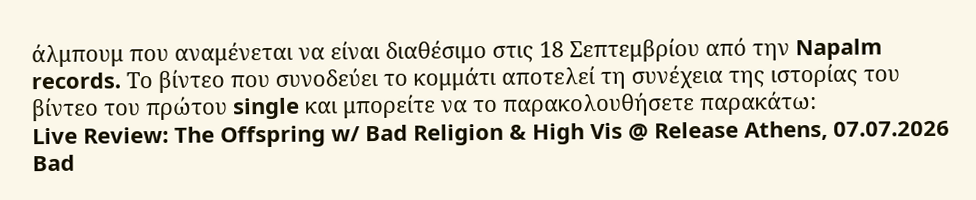άλμπουμ που αναμένεται να είναι διαθέσιμο στις 18 Σεπτεμβρίου από την Napalm records. Το βίντεο που συνοδεύει το κομμάτι αποτελεί τη συνέχεια της ιστορίας του βίντεο του πρώτου single και μπορείτε να το παρακολουθήσετε παρακάτω:
Live Review: The Offspring w/ Bad Religion & High Vis @ Release Athens, 07.07.2026
Bad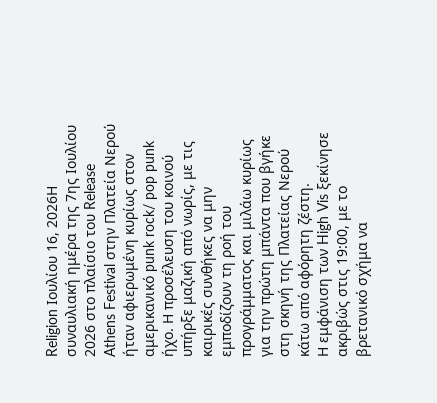Religion Ιουλίου 16, 2026Η συναυλιακή ημέρα της 7ης Ιουλίου 2026 στο πλαίσιο του Release Athens Festival στην Πλατεία Νερού ήταν αφιερωμένη κυρίως στον αμερικανικό punk rock/ pop punk ήχο. Η προσέλευση του κοινού υπήρξε μαζική από νωρίς, με τις καιρικές συνθήκες να μην εμποδίζουν τη ροή του προγράμματος και μιλάω κυρίως για την πρώτη μπάντα που βγήκε στη σκηνή της Πλατείας Νερού κάτω από αφόρητη ζέστη.
Η εμφάνιση των High Vis ξεκίνησε ακριβώς στις 19:00, με το βρετανικό σχήμα να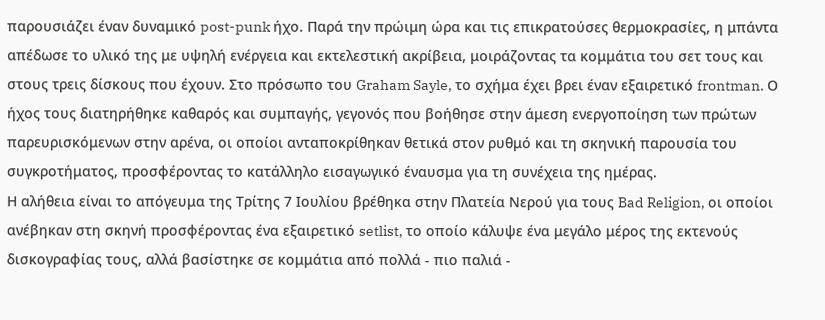παρουσιάζει έναν δυναμικό post-punk ήχο. Παρά την πρώιμη ώρα και τις επικρατούσες θερμοκρασίες, η μπάντα απέδωσε το υλικό της με υψηλή ενέργεια και εκτελεστική ακρίβεια, μοιράζοντας τα κομμάτια του σετ τους και στους τρεις δίσκους που έχουν. Στο πρόσωπο του Graham Sayle, το σχήμα έχει βρει έναν εξαιρετικό frontman. Ο ήχος τους διατηρήθηκε καθαρός και συμπαγής, γεγονός που βοήθησε στην άμεση ενεργοποίηση των πρώτων παρευρισκόμενων στην αρένα, οι οποίοι ανταποκρίθηκαν θετικά στον ρυθμό και τη σκηνική παρουσία του συγκροτήματος, προσφέροντας το κατάλληλο εισαγωγικό έναυσμα για τη συνέχεια της ημέρας.
Η αλήθεια είναι το απόγευμα της Τρίτης 7 Ιουλίου βρέθηκα στην Πλατεία Νερού για τους Bad Religion, οι οποίοι ανέβηκαν στη σκηνή προσφέροντας ένα εξαιρετικό setlist, το οποίο κάλυψε ένα μεγάλο μέρος της εκτενούς δισκογραφίας τους, αλλά βασίστηκε σε κομμάτια από πολλά - πιο παλιά -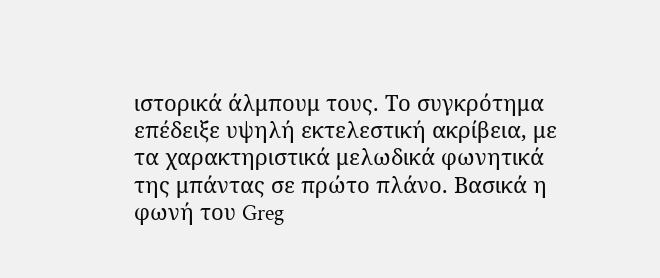ιστορικά άλμπουμ τους. Το συγκρότημα επέδειξε υψηλή εκτελεστική ακρίβεια, με τα χαρακτηριστικά μελωδικά φωνητικά της μπάντας σε πρώτο πλάνο. Βασικά η φωνή του Greg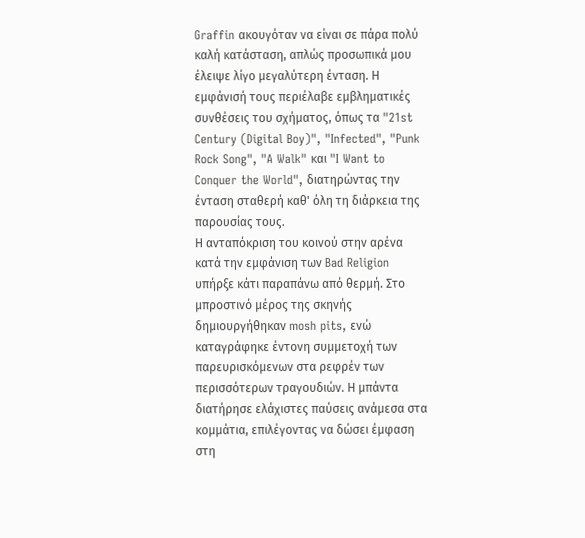Graffin ακουγόταν να είναι σε πάρα πολύ καλή κατάσταση, απλώς προσωπικά μου έλειψε λίγο μεγαλύτερη ένταση. Η εμφάνισή τους περιέλαβε εμβληματικές συνθέσεις του σχήματος, όπως τα "21st Century (Digital Boy)", "Infected", "Punk Rock Song", "A Walk" και "I Want to Conquer the World", διατηρώντας την ένταση σταθερή καθ' όλη τη διάρκεια της παρουσίας τους.
Η ανταπόκριση του κοινού στην αρένα κατά την εμφάνιση των Bad Religion υπήρξε κάτι παραπάνω από θερμή. Στο μπροστινό μέρος της σκηνής δημιουργήθηκαν mosh pits, ενώ καταγράφηκε έντονη συμμετοχή των παρευρισκόμενων στα ρεφρέν των περισσότερων τραγουδιών. Η μπάντα διατήρησε ελάχιστες παύσεις ανάμεσα στα κομμάτια, επιλέγοντας να δώσει έμφαση στη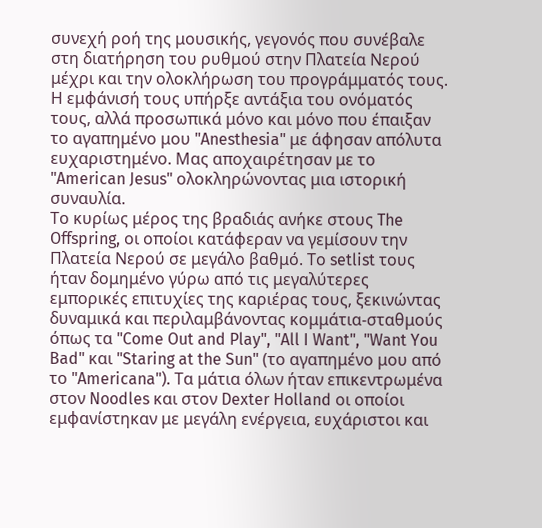συνεχή ροή της μουσικής, γεγονός που συνέβαλε στη διατήρηση του ρυθμού στην Πλατεία Νερού μέχρι και την ολοκλήρωση του προγράμματός τους. Η εμφάνισή τους υπήρξε αντάξια του ονόματός τους, αλλά προσωπικά μόνο και μόνο που έπαιξαν το αγαπημένο μου "Anesthesia" με άφησαν απόλυτα ευχαριστημένο. Μας αποχαιρέτησαν με το "American Jesus" ολοκληρώνοντας μια ιστορική συναυλία.
Το κυρίως μέρος της βραδιάς ανήκε στους The Offspring, οι οποίοι κατάφεραν να γεμίσουν την Πλατεία Νερού σε μεγάλο βαθμό. Το setlist τους ήταν δομημένο γύρω από τις μεγαλύτερες εμπορικές επιτυχίες της καριέρας τους, ξεκινώντας δυναμικά και περιλαμβάνοντας κομμάτια-σταθμούς όπως τα "Come Out and Play", "All I Want", "Want You Bad" και "Staring at the Sun" (το αγαπημένο μου από το "Americana"). Τα μάτια όλων ήταν επικεντρωμένα στον Noodles και στον Dexter Holland οι οποίοι εμφανίστηκαν με μεγάλη ενέργεια, ευχάριστοι και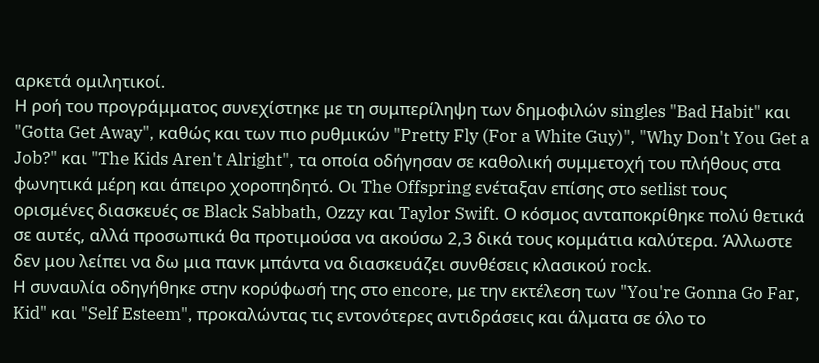αρκετά ομιλητικοί.
Η ροή του προγράμματος συνεχίστηκε με τη συμπερίληψη των δημοφιλών singles "Bad Habit" και "Gotta Get Away", καθώς και των πιο ρυθμικών "Pretty Fly (For a White Guy)", "Why Don't You Get a Job?" και "The Kids Aren't Alright", τα οποία οδήγησαν σε καθολική συμμετοχή του πλήθους στα φωνητικά μέρη και άπειρο χοροπηδητό. Οι The Offspring ενέταξαν επίσης στο setlist τους ορισμένες διασκευές σε Black Sabbath, Ozzy και Taylor Swift. Ο κόσμος ανταποκρίθηκε πολύ θετικά σε αυτές, αλλά προσωπικά θα προτιμούσα να ακούσω 2,3 δικά τους κομμάτια καλύτερα. Άλλωστε δεν μου λείπει να δω μια πανκ μπάντα να διασκευάζει συνθέσεις κλασικού rock.
Η συναυλία οδηγήθηκε στην κορύφωσή της στο encore, με την εκτέλεση των "You're Gonna Go Far, Kid" και "Self Esteem", προκαλώντας τις εντονότερες αντιδράσεις και άλματα σε όλο το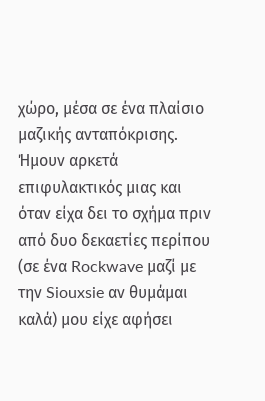χώρο, μέσα σε ένα πλαίσιο μαζικής ανταπόκρισης. Ήμουν αρκετά επιφυλακτικός μιας και όταν είχα δει το σχήμα πριν από δυο δεκαετίες περίπου (σε ένα Rockwave μαζί με την Siouxsie αν θυμάμαι καλά) μου είχε αφήσει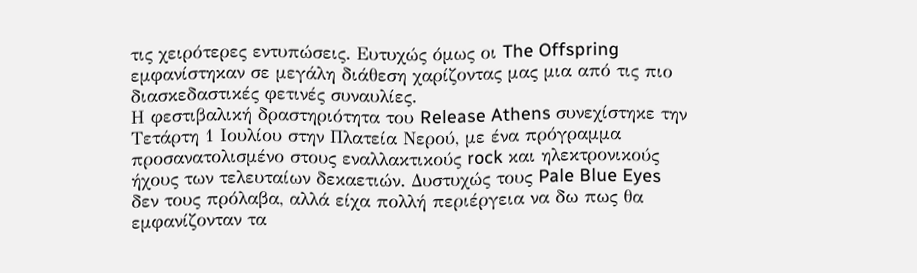τις χειρότερες εντυπώσεις. Ευτυχώς όμως οι The Offspring εμφανίστηκαν σε μεγάλη διάθεση χαρίζοντας μας μια από τις πιο διασκεδαστικές φετινές συναυλίες.
Η φεστιβαλική δραστηριότητα του Release Athens συνεχίστηκε την Τετάρτη 1 Ιουλίου στην Πλατεία Νερού, με ένα πρόγραμμα προσανατολισμένο στους εναλλακτικούς rock και ηλεκτρονικούς ήχους των τελευταίων δεκαετιών. Δυστυχώς τους Pale Blue Eyes δεν τους πρόλαβα, αλλά είχα πολλή περιέργεια να δω πως θα εμφανίζονταν τα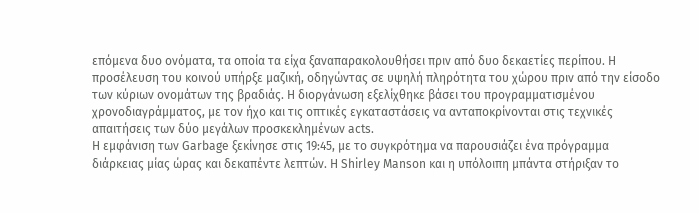επόμενα δυο ονόματα, τα οποία τα είχα ξαναπαρακολουθήσει πριν από δυο δεκαετίες περίπου. Η προσέλευση του κοινού υπήρξε μαζική, οδηγώντας σε υψηλή πληρότητα του χώρου πριν από την είσοδο των κύριων ονομάτων της βραδιάς. Η διοργάνωση εξελίχθηκε βάσει του προγραμματισμένου χρονοδιαγράμματος, με τον ήχο και τις οπτικές εγκαταστάσεις να ανταποκρίνονται στις τεχνικές απαιτήσεις των δύο μεγάλων προσκεκλημένων acts.
Η εμφάνιση των Garbage ξεκίνησε στις 19:45, με το συγκρότημα να παρουσιάζει ένα πρόγραμμα διάρκειας μίας ώρας και δεκαπέντε λεπτών. Η Shirley Manson και η υπόλοιπη μπάντα στήριξαν το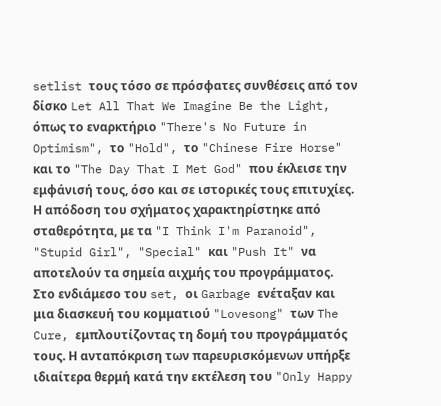setlist τους τόσο σε πρόσφατες συνθέσεις από τον δίσκο Let All That We Imagine Be the Light, όπως το εναρκτήριο "There's No Future in Optimism", το "Hold", το "Chinese Fire Horse" και το "The Day That I Met God" που έκλεισε την εμφάνισή τους, όσο και σε ιστορικές τους επιτυχίες. Η απόδοση του σχήματος χαρακτηρίστηκε από σταθερότητα, με τα "I Think I'm Paranoid", "Stupid Girl", "Special" και "Push It" να αποτελούν τα σημεία αιχμής του προγράμματος.
Στο ενδιάμεσο του set, οι Garbage ενέταξαν και μια διασκευή του κομματιού "Lovesong" των The Cure, εμπλουτίζοντας τη δομή του προγράμματός τους. Η ανταπόκριση των παρευρισκόμενων υπήρξε ιδιαίτερα θερμή κατά την εκτέλεση του "Only Happy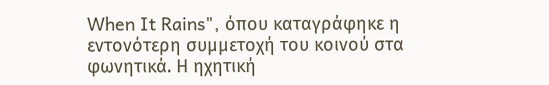When It Rains", όπου καταγράφηκε η εντονότερη συμμετοχή του κοινού στα φωνητικά. Η ηχητική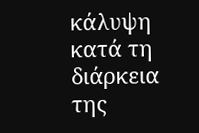κάλυψη κατά τη διάρκεια της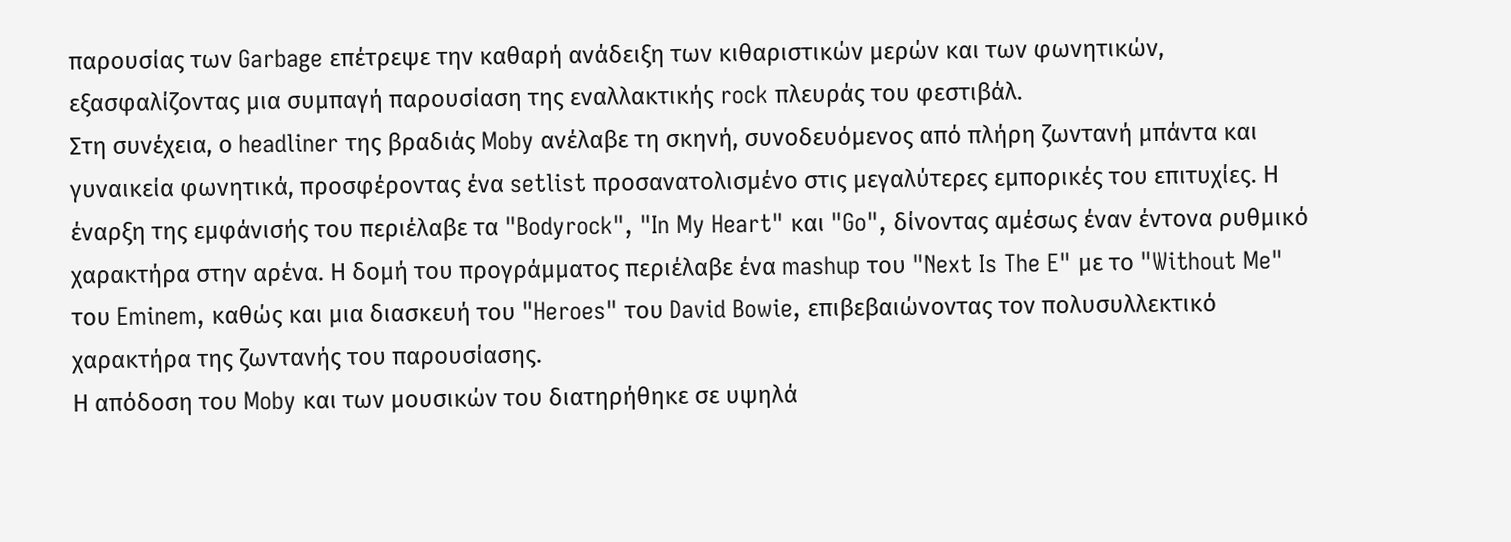παρουσίας των Garbage επέτρεψε την καθαρή ανάδειξη των κιθαριστικών μερών και των φωνητικών, εξασφαλίζοντας μια συμπαγή παρουσίαση της εναλλακτικής rock πλευράς του φεστιβάλ.
Στη συνέχεια, ο headliner της βραδιάς Moby ανέλαβε τη σκηνή, συνοδευόμενος από πλήρη ζωντανή μπάντα και γυναικεία φωνητικά, προσφέροντας ένα setlist προσανατολισμένο στις μεγαλύτερες εμπορικές του επιτυχίες. Η έναρξη της εμφάνισής του περιέλαβε τα "Bodyrock", "In My Heart" και "Go", δίνοντας αμέσως έναν έντονα ρυθμικό χαρακτήρα στην αρένα. Η δομή του προγράμματος περιέλαβε ένα mashup του "Next Is The E" με το "Without Me" του Eminem, καθώς και μια διασκευή του "Heroes" του David Bowie, επιβεβαιώνοντας τον πολυσυλλεκτικό χαρακτήρα της ζωντανής του παρουσίασης.
Η απόδοση του Moby και των μουσικών του διατηρήθηκε σε υψηλά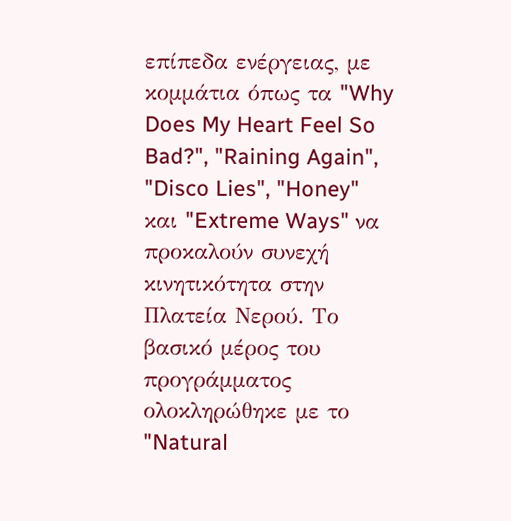επίπεδα ενέργειας, με κομμάτια όπως τα "Why Does My Heart Feel So Bad?", "Raining Again", "Disco Lies", "Honey" και "Extreme Ways" να προκαλούν συνεχή κινητικότητα στην Πλατεία Νερού. Το βασικό μέρος του προγράμματος ολοκληρώθηκε με το "Natural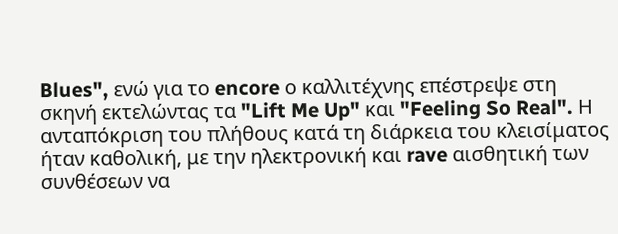Blues", ενώ για το encore ο καλλιτέχνης επέστρεψε στη σκηνή εκτελώντας τα "Lift Me Up" και "Feeling So Real". Η ανταπόκριση του πλήθους κατά τη διάρκεια του κλεισίματος ήταν καθολική, με την ηλεκτρονική και rave αισθητική των συνθέσεων να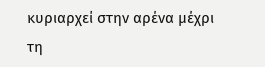κυριαρχεί στην αρένα μέχρι τη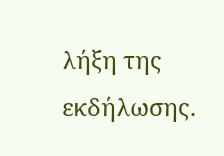λήξη της εκδήλωσης.